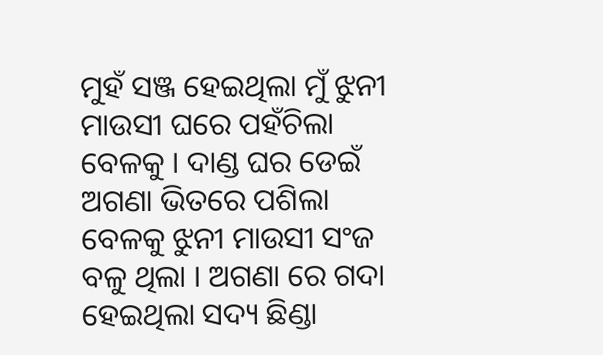ମୁହଁ ସଞ୍ଜ ହେଇଥିଲା ମୁଁ ଝୁନୀ ମାଉସୀ ଘରେ ପହଁଚିଲା ବେଳକୁ । ଦାଣ୍ଡ ଘର ଡେଇଁ ଅଗଣା ଭିତରେ ପଶିଲା ବେଳକୁ ଝୁନୀ ମାଉସୀ ସଂଜ ବଳୁ ଥିଲା । ଅଗଣା ରେ ଗଦା ହେଇଥିଲା ସଦ୍ୟ ଛିଣ୍ଡା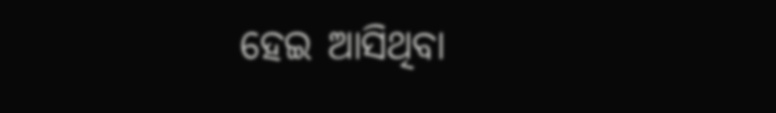ହେଇ ଆସିଥିବା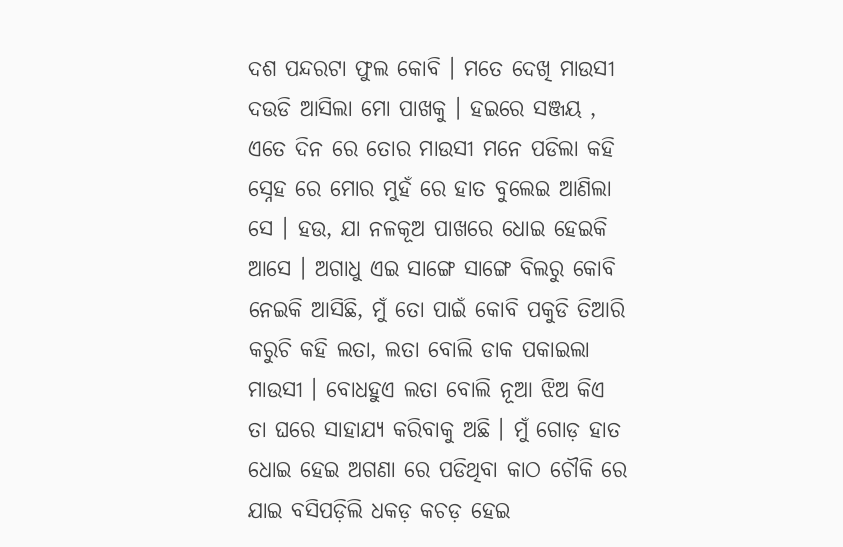ଦଶ ପନ୍ଦରଟା ଫୁଲ କୋବି । ମତେ ଦେଖି ମାଉସୀ ଦଉଡି ଆସିଲା ମୋ ପାଖକୁ । ହଇରେ ସଞ୍ଜୟ , ଏତେ ଦିନ ରେ ତୋର ମାଉସୀ ମନେ ପଡିଲା କହି ସ୍ନେହ ରେ ମୋର ମୁହଁ ରେ ହାତ ବୁଲେଇ ଆଣିଲା ସେ । ହଉ, ଯା ନଳକୂଅ ପାଖରେ ଧୋଇ ହେଇକି ଆସେ । ଅଗାଧୁ ଏଇ ସାଙ୍ଗେ ସାଙ୍ଗେ ବିଲରୁ କୋବି ନେଇକି ଆସିଛି, ମୁଁ ତୋ ପାଇଁ କୋବି ପକୁଡି ତିଆରି କରୁଚି କହି ଲତା, ଲତା ବୋଲି ଡାକ ପକାଇଲା ମାଉସୀ । ବୋଧହୁଏ ଲତା ବୋଲି ନୂଆ ଝିଅ କିଏ ତା ଘରେ ସାହାଯ୍ୟ କରିବାକୁ ଅଛି । ମୁଁ ଗୋଡ଼ ହାତ ଧୋଇ ହେଇ ଅଗଣା ରେ ପଡିଥିବା କାଠ ଚୌକି ରେ ଯାଇ ବସିପଡ଼ିଲି ଧକଡ଼ କଚଡ଼ ହେଇ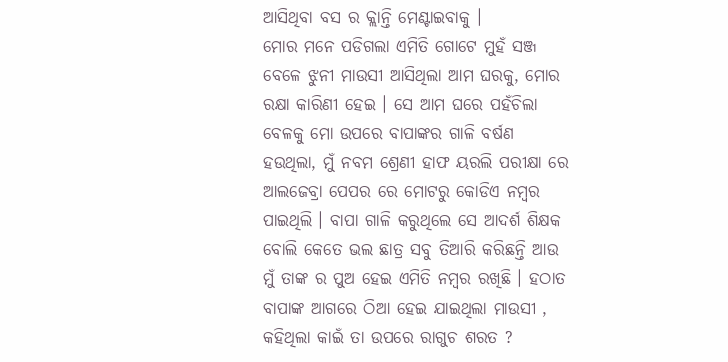ଆସିଥିବା ବସ ର କ୍ଲାନ୍ତି ମେଣ୍ଟାଇବାକୁ ।
ମୋର ମନେ ପଡିଗଲା ଏମିତି ଗୋଟେ ମୁହଁ ସଞ୍ଜ ବେଳେ ଝୁନୀ ମାଉସୀ ଆସିଥିଲା ଆମ ଘରକୁ, ମୋର ରକ୍ଷା କାରିଣୀ ହେଇ । ସେ ଆମ ଘରେ ପହଁଚିଲା ବେଳକୁ ମୋ ଉପରେ ବାପାଙ୍କର ଗାଳି ବର୍ଷଣ ହଉଥିଲା, ମୁଁ ନବମ ଶ୍ରେଣୀ ହାଫ ୟରଲି ପରୀକ୍ଷା ରେ ଆଲଜେବ୍ରା ପେପର ରେ ମୋଟରୁ କୋଡିଏ ନମ୍ବର ପାଇଥିଲି । ବାପା ଗାଳି କରୁଥିଲେ ସେ ଆଦର୍ଶ ଶିକ୍ଷକ ବୋଲି କେତେ ଭଲ ଛାତ୍ର ସବୁ ତିଆରି କରିଛନ୍ତି ଆଉ ମୁଁ ତାଙ୍କ ର ପୁଅ ହେଇ ଏମିତି ନମ୍ବର ରଖିଛି । ହଠାତ ବାପାଙ୍କ ଆଗରେ ଠିଆ ହେଇ ଯାଇଥିଲା ମାଉସୀ , କହିଥିଲା କାଇଁ ତା ଉପରେ ରାଗୁଚ ଶରତ ?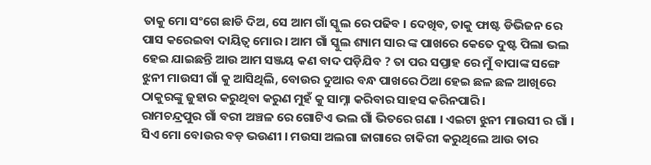ତାକୁ ମୋ ସଂଗେ ଛାଡି ଦିଅ, ସେ ଆମ ଗାଁ ସ୍କୁଲ ରେ ପଢିବ । ଦେଖିବ, ତାକୁ ଫାଷ୍ଟ ଡିଭିଜନ ରେ ପାସ କରେଇବା ଦାୟିତ୍ୱ ମୋର । ଆମ ଗାଁ ସ୍କୁଲ ଶ୍ୟାମ ସାର ଙ୍କ ପାଖରେ କେତେ ଦୁଷ୍ଟ ପିଲା ଭଲ ହେଇ ଯାଇଛନ୍ତି ଆଉ ଆମ ସଞ୍ଜୟ କଣ ବାଦ ପଡ଼ିଯିବ ? ତା ପର ସପ୍ତାହ ରେ ମୁଁ ବାପାଙ୍କ ସଙ୍ଗେ ଝୁନୀ ମାଉସୀ ଗାଁ କୁ ଆସିଥିଲି, ବୋଉର ଦୁଆର ବନ୍ଧ ପାଖରେ ଠିଆ ହେଇ ଛଳ ଛଳ ଆଖିରେ ଠାକୁରଙ୍କୁ ଜୁହାର କରୁଥିବା କରୁଣ ମୁହଁ କୁ ସାମ୍ନା କରିବାର ସାହସ କରିନପାରି ।
ରାମଚନ୍ଦ୍ରପୁର ଗାଁ ବରୀ ଅଞ୍ଚଳ ରେ ଗୋଟିଏ ଭଲ ଗାଁ ଭିତରେ ଗଣା । ଏଇଟା ଝୁନୀ ମାଉସୀ ର ଗାଁ । ସିଏ ମୋ ବୋଉର ବଡ଼ ଭଉଣୀ । ମଉସା ଅଲଗା ଜାଗାରେ ଚାକିରୀ କରୁଥିଲେ ଆଉ ତାର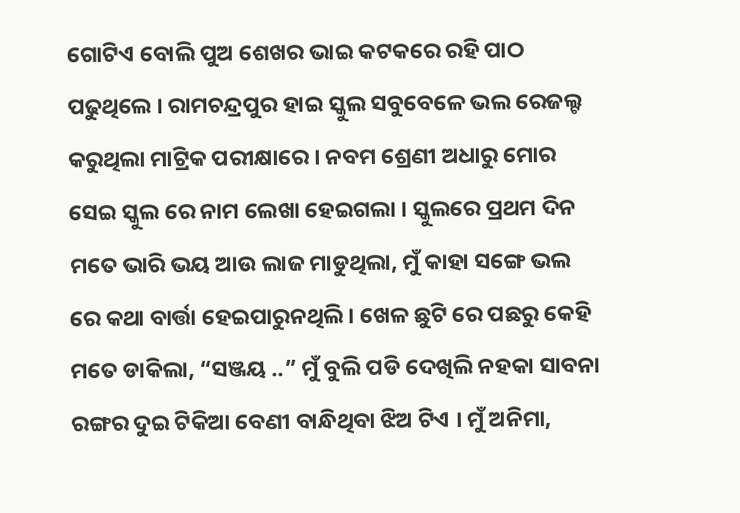ଗୋଟିଏ ବୋଲି ପୁଅ ଶେଖର ଭାଇ କଟକରେ ରହି ପାଠ ପଢୁଥିଲେ । ରାମଚନ୍ଦ୍ରପୁର ହାଇ ସ୍କୁଲ ସବୁବେଳେ ଭଲ ରେଜଲ୍ଟ କରୁଥିଲା ମାଟ୍ରିକ ପରୀକ୍ଷାରେ । ନବମ ଶ୍ରେଣୀ ଅଧାରୁ ମୋର ସେଇ ସ୍କୁଲ ରେ ନାମ ଲେଖା ହେଇଗଲା । ସ୍କୁଲରେ ପ୍ରଥମ ଦିନ ମତେ ଭାରି ଭୟ ଆଉ ଲାଜ ମାଡୁଥିଲା, ମୁଁ କାହା ସଙ୍ଗେ ଭଲ ରେ କଥା ବାର୍ତ୍ତା ହେଇପାରୁନଥିଲି । ଖେଳ ଛୁଟି ରେ ପଛରୁ କେହି ମତେ ଡାକିଲା, “ସଞ୍ଜୟ ..” ମୁଁ ବୁଲି ପଡି ଦେଖିଲି ନହକା ସାବନା ରଙ୍ଗର ଦୁଇ ଟିକିଆ ବେଣୀ ବାନ୍ଧିଥିବା ଝିଅ ଟିଏ । ମୁଁ ଅନିମା,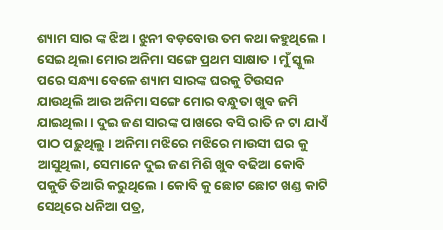ଶ୍ୟାମ ସାର ଙ୍କ ଝିଅ । ଝୁନୀ ବଡ଼ବୋଉ ତମ କଥା କହୁଥିଲେ । ସେଇ ଥିଲା ମୋର ଅନିମା ସଙ୍ଗେ ପ୍ରଥମ ସାକ୍ଷାତ । ମୁଁ ସ୍କୁଲ ପରେ ସନ୍ଧ୍ୟା ବେଳେ ଶ୍ୟାମ ସାରଙ୍କ ଘରକୁ ଟିଉସନ ଯାଉଥିଲି ଆଉ ଅନିମା ସଙ୍ଗେ ମୋର ବନ୍ଧୁତା ଖୁବ ଜମି ଯାଇଥିଲା । ଦୁଇ ଜଣ ସାରଙ୍କ ପାଖରେ ବସି ରାତି ନ ଟା ଯାଏଁ ପାଠ ପଢ଼ୁଥିଲୁ । ଅନିମା ମଝିରେ ମଝିରେ ମାଉସୀ ଘର କୁ ଆସୁଥିଲା, ସେମାନେ ଦୁଇ ଜଣ ମିଶି ଖୁବ ବଢିଆ କୋବି ପକୁଡି ତିଆରି କରୁଥିଲେ । କୋବି କୁ ଛୋଟ ଛୋଟ ଖଣ୍ଡ କାଟି ସେଥିରେ ଧନିଆ ପତ୍ର,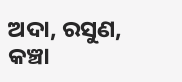ଅଦା, ରସୁଣ, କଞ୍ଚା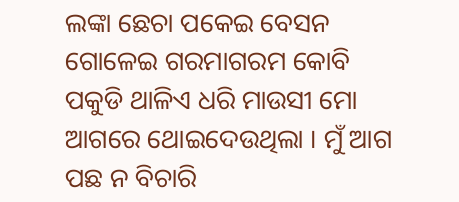ଲଙ୍କା ଛେଚା ପକେଇ ବେସନ ଗୋଳେଇ ଗରମାଗରମ କୋବି ପକୁଡି ଥାଳିଏ ଧରି ମାଉସୀ ମୋ ଆଗରେ ଥୋଇଦେଉଥିଲା । ମୁଁ ଆଗ ପଛ ନ ବିଚାରି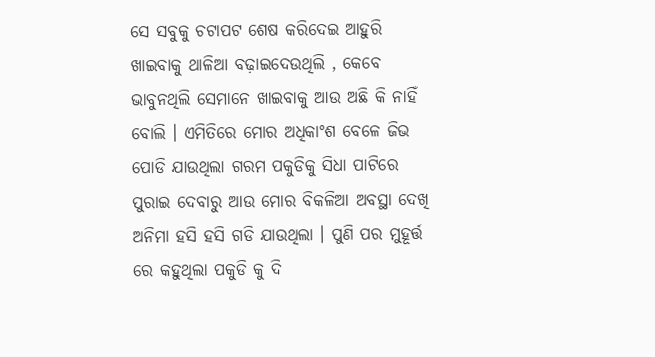ସେ ସବୁକୁ ଚଟାପଟ ଶେଷ କରିଦେଇ ଆହୁରି ଖାଇବାକୁ ଥାଳିଆ ବଢ଼ାଇଦେଉଥିଲି , କେବେ ଭାବୁନଥିଲି ସେମାନେ ଖାଇବାକୁ ଆଉ ଅଛି କି ନାହିଁ ବୋଲି । ଏମିତିରେ ମୋର ଅଧିକାଂଶ ବେଳେ ଜିଭ ପୋଡି ଯାଉଥିଲା ଗରମ ପକୁଡିକୁ ସିଧା ପାଟିରେ ପୁରାଇ ଦେବାରୁ ଆଉ ମୋର ବିକଳିଆ ଅବସ୍ଥା ଦେଖି ଅନିମା ହସି ହସି ଗଡି ଯାଉଥିଲା । ପୁଣି ପର ମୁହୂର୍ତ୍ତ ରେ କହୁଥିଲା ପକୁଡି କୁ ଦି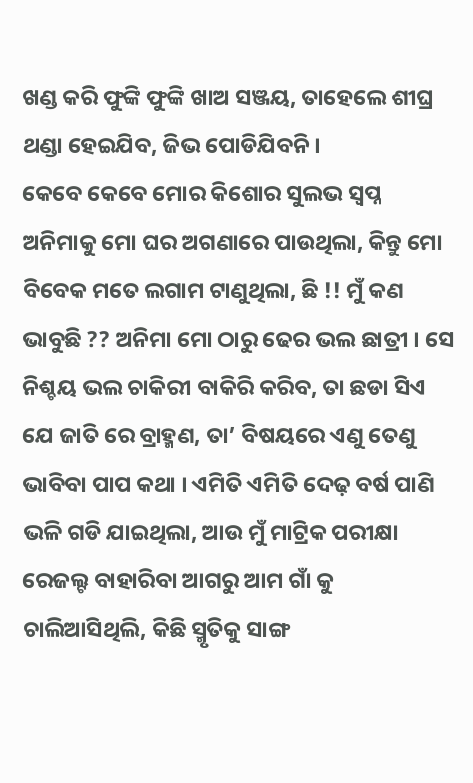ଖଣ୍ଡ କରି ଫୁଙ୍କି ଫୁଙ୍କି ଖାଅ ସଞ୍ଜୟ, ତାହେଲେ ଶୀଘ୍ର ଥଣ୍ଡା ହେଇଯିବ, ଜିଭ ପୋଡିଯିବନି ।
କେବେ କେବେ ମୋର କିଶୋର ସୁଲଭ ସ୍ୱପ୍ନ ଅନିମାକୁ ମୋ ଘର ଅଗଣାରେ ପାଉଥିଲା, କିନ୍ତୁ ମୋ ବିବେକ ମତେ ଲଗାମ ଟାଣୁଥିଲା, ଛି !! ମୁଁ କଣ ଭାବୁଛି ?? ଅନିମା ମୋ ଠାରୁ ଢେର ଭଲ ଛାତ୍ରୀ । ସେ ନିଶ୍ଚୟ ଭଲ ଚାକିରୀ ବାକିରି କରିବ, ତା ଛଡା ସିଏ ଯେ ଜାତି ରେ ବ୍ରାହ୍ମଣ, ତା’ ବିଷୟରେ ଏଣୁ ତେଣୁ ଭାବିବା ପାପ କଥା । ଏମିତି ଏମିତି ଦେଢ଼ ବର୍ଷ ପାଣି ଭଳି ଗଡି ଯାଇଥିଲା, ଆଉ ମୁଁ ମାଟ୍ରିକ ପରୀକ୍ଷା ରେଜଲ୍ଟ ବାହାରିବା ଆଗରୁ ଆମ ଗାଁ କୁ ଚାଲିଆସିଥିଲି, କିଛି ସ୍ମୃତିକୁ ସାଙ୍ଗ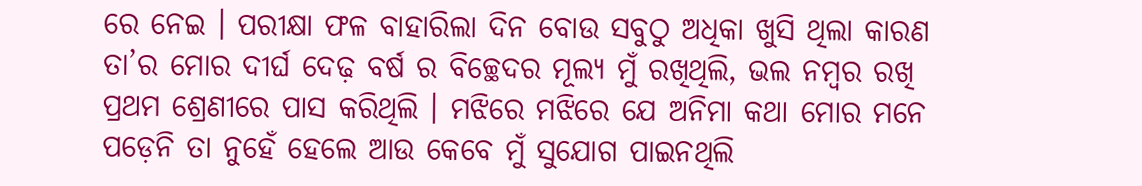ରେ ନେଇ । ପରୀକ୍ଷା ଫଳ ବାହାରିଲା ଦିନ ବୋଉ ସବୁଠୁ ଅଧିକା ଖୁସି ଥିଲା କାରଣ ତା’ର ମୋର ଦୀର୍ଘ ଦେଢ଼ ବର୍ଷ ର ବିଚ୍ଛେଦର ମୂଲ୍ୟ ମୁଁ ରଖିଥିଲି, ଭଲ ନମ୍ବର ରଖି ପ୍ରଥମ ଶ୍ରେଣୀରେ ପାସ କରିଥିଲି । ମଝିରେ ମଝିରେ ଯେ ଅନିମା କଥା ମୋର ମନେ ପଡ଼େନି ତା ନୁହେଁ ହେଲେ ଆଉ କେବେ ମୁଁ ସୁଯୋଗ ପାଇନଥିଲି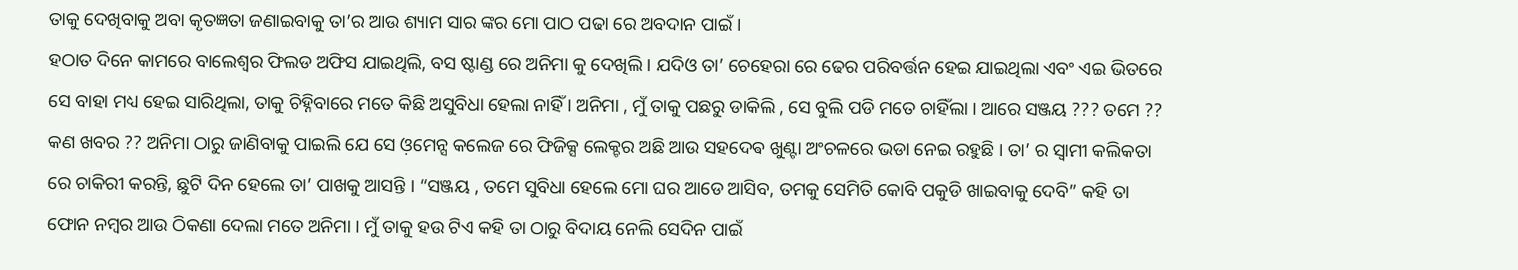ତାକୁ ଦେଖିବାକୁ ଅବା କୃତଜ୍ଞତା ଜଣାଇବାକୁ ତା’ର ଆଉ ଶ୍ୟାମ ସାର ଙ୍କର ମୋ ପାଠ ପଢା ରେ ଅବଦାନ ପାଇଁ ।
ହଠାତ ଦିନେ କାମରେ ବାଲେଶ୍ୱର ଫିଲଡ ଅଫିସ ଯାଇଥିଲି, ବସ ଷ୍ଟାଣ୍ଡ ରେ ଅନିମା କୁ ଦେଖିଲି । ଯଦିଓ ତା’ ଚେହେରା ରେ ଢେର ପରିବର୍ତ୍ତନ ହେଇ ଯାଇଥିଲା ଏବଂ ଏଇ ଭିତରେ ସେ ବାହା ମଧ୍ୟ ହେଇ ସାରିଥିଲା, ତାକୁ ଚିହ୍ନିବାରେ ମତେ କିଛି ଅସୁବିଧା ହେଲା ନାହିଁ । ଅନିମା , ମୁଁ ତାକୁ ପଛରୁ ଡାକିଲି , ସେ ବୁଲି ପଡି ମତେ ଚାହିଁଲା । ଆରେ ସଞ୍ଜୟ ??? ତମେ ?? କଣ ଖବର ?? ଅନିମା ଠାରୁ ଜାଣିବାକୁ ପାଇଲି ଯେ ସେ ଓ଼ମେନ୍ସ କଲେଜ ରେ ଫିଜିକ୍ସ ଲେକ୍ଚର ଅଛି ଆଉ ସହଦେଵ ଖୁଣ୍ଟା ଅଂଚଳରେ ଭଡା ନେଇ ରହୁଛି । ତା’ ର ସ୍ୱାମୀ କଲିକତା ରେ ଚାକିରୀ କରନ୍ତି, ଛୁଟି ଦିନ ହେଲେ ତା’ ପାଖକୁ ଆସନ୍ତି । “ସଞ୍ଜୟ , ତମେ ସୁବିଧା ହେଲେ ମୋ ଘର ଆଡେ ଆସିବ, ତମକୁ ସେମିତି କୋବି ପକୁଡି ଖାଇବାକୁ ଦେବି” କହି ତା ଫୋନ ନମ୍ବର ଆଉ ଠିକଣା ଦେଲା ମତେ ଅନିମା । ମୁଁ ତାକୁ ହଉ ଟିଏ କହି ତା ଠାରୁ ବିଦାୟ ନେଲି ସେଦିନ ପାଇଁ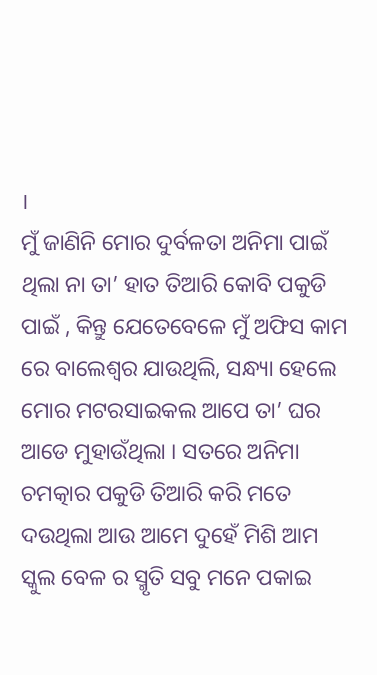।
ମୁଁ ଜାଣିନି ମୋର ଦୁର୍ବଳତା ଅନିମା ପାଇଁ ଥିଲା ନା ତା’ ହାତ ତିଆରି କୋବି ପକୁଡି ପାଇଁ , କିନ୍ତୁ ଯେତେବେଳେ ମୁଁ ଅଫିସ କାମ ରେ ବାଲେଶ୍ୱର ଯାଉଥିଲି, ସନ୍ଧ୍ୟା ହେଲେ ମୋର ମଟରସାଇକଲ ଆପେ ତା’ ଘର ଆଡେ ମୁହାଉଁଥିଲା । ସତରେ ଅନିମା ଚମତ୍କାର ପକୁଡି ତିଆରି କରି ମତେ ଦଉଥିଲା ଆଉ ଆମେ ଦୁହେଁ ମିଶି ଆମ ସ୍କୁଲ ବେଳ ର ସ୍ମୃତି ସବୁ ମନେ ପକାଇ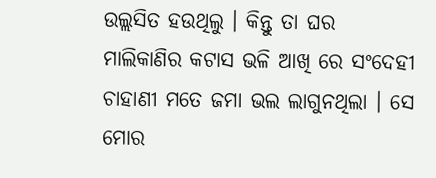ଉଲ୍ଲସିତ ହଉଥିଲୁ । କିନ୍ତୁ ତା ଘର ମାଲିକାଣିର କଟାସ ଭଳି ଆଖି ରେ ସଂଦେହୀ ଚାହାଣୀ ମତେ ଜମା ଭଲ ଲାଗୁନଥିଲା । ସେ ମୋର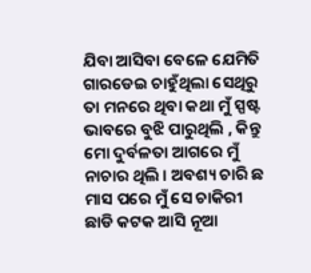ଯିବା ଆସିବା ବେଳେ ଯେମିତି ଗାରଡେଇ ଚାହୁଁଥିଲା ସେଥିରୁ ତା ମନରେ ଥିବା କଥା ମୁଁ ସ୍ପଷ୍ଟ ଭାବରେ ବୁଝି ପାରୁଥିଲି , କିନ୍ତୁ ମୋ ଦୁର୍ବଳତା ଆଗରେ ମୁଁ ନାଚାର ଥିଲି । ଅବଶ୍ୟ ଚାରି ଛ ମାସ ପରେ ମୁଁ ସେ ଚାକିରୀ ଛାଡି କଟକ ଆସି ନୂଆ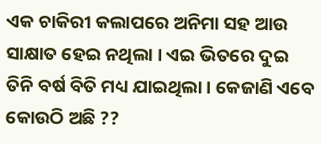ଏକ ଚାକିରୀ କଲାପରେ ଅନିମା ସହ ଆଉ ସାକ୍ଷାତ ହେଇ ନଥିଲା । ଏଇ ଭିତରେ ଦୁଇ ତିନି ବର୍ଷ ବିତି ମଧ୍ୟ ଯାଇଥିଲା । କେଜାଣି ଏବେ କୋଉଠି ଅଛି ??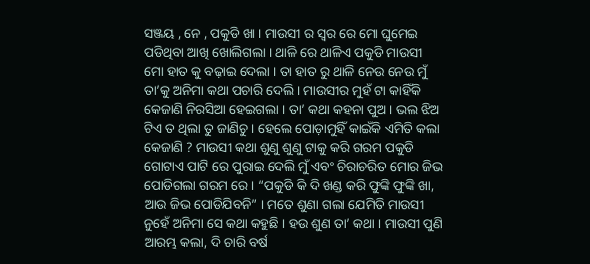ସଞ୍ଜୟ , ନେ , ପକୁଡି ଖା । ମାଉସୀ ର ସ୍ୱର ରେ ମୋ ଘୁମେଇ ପଡିଥିବା ଆଖି ଖୋଲିଗଲା । ଥାଳି ରେ ଥାଳିଏ ପକୁଡି ମାଉସୀ ମୋ ହାତ କୁ ବଢ଼ାଇ ଦେଲା । ତା ହାତ ରୁ ଥାଳି ନେଉ ନେଉ ମୁଁ ତା’କୁ ଅନିମା କଥା ପଚାରି ଦେଲି । ମାଉସୀର ମୁହଁ ଟା କାହିଁକି କେଜାଣି ନିରସିଆ ହେଇଗଲା । ତା’ କଥା କହନା ପୁଅ । ଭଲ ଝିଅ ଟିଏ ତ ଥିଲା ତୁ ଜାଣିଚୁ । ହେଲେ ପୋଡ଼ାମୁହିଁ କାଇଁକି ଏମିତି କଲା କେଜାଣି ? ମାଉସୀ କଥା ଶୁଣୁ ଶୁଣୁ ଟାକୁ କରି ଗରମ ପକୁଡି ଗୋଟାଏ ପାଟି ରେ ପୁରାଇ ଦେଲି ମୁଁ ଏବଂ ଚିରାଚରିତ ମୋର ଜିଭ ପୋଡିଗଲା ଗରମ ରେ । “ପକୁଡି କି ଦି ଖଣ୍ଡ କରି ଫୁଙ୍କି ଫୁଙ୍କି ଖା, ଆଉ ଜିଭ ପୋଡିଯିବନି” । ମତେ ଶୁଣା ଗଲା ଯେମିତି ମାଉସୀ ନୁହେଁ ଅନିମା ସେ କଥା କହୁଛି । ହଉ ଶୁଣ ତା’ କଥା । ମାଉସୀ ପୁଣି ଆରମ୍ଭ କଲା, ଦି ଚାରି ବର୍ଷ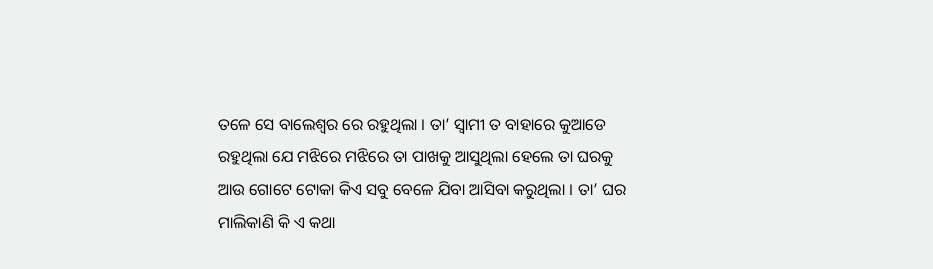ତଳେ ସେ ବାଲେଶ୍ୱର ରେ ରହୁଥିଲା । ତା’ ସ୍ୱାମୀ ତ ବାହାରେ କୁଆଡେ ରହୁଥିଲା ଯେ ମଝିରେ ମଝିରେ ତା ପାଖକୁ ଆସୁଥିଲା ହେଲେ ତା ଘରକୁ ଆଉ ଗୋଟେ ଟୋକା କିଏ ସବୁ ବେଳେ ଯିବା ଆସିବା କରୁଥିଲା । ତା’ ଘର ମାଲିକାଣି କି ଏ କଥା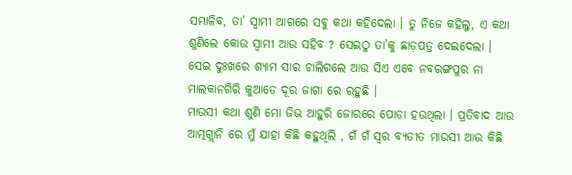ସମ୍ଭାଳିବ, ତା’ ସ୍ୱାମୀ ଆଗରେ ସବୁ କଥା କହିଦେଲା । ତୁ ନିଜେ କହିଲୁ, ଏ କଥା ଶୁଣିଲେ କୋଉ ସ୍ୱାମୀ ଆଉ ସହିବ ? ସେଇଠୁ ତା’କୁ ଛାଡ଼ପତ୍ର ଦେଇଦେଲା । ସେଇ ଦୁଃଖରେ ଶ୍ୟାମ ସାର ଚାଲିଗଲେ ଆଉ ସିଏ ଏବେ ନବରଙ୍ଗପୁର ନା ମାଲକାନଗିରି କୁଆଡେ ଦୂର ଜାଗା ରେ ରହୁଛି ।
ମାଉସୀ କଥା ଶୁଣି ମୋ ଜିଭ ଆହୁରି ଜୋରରେ ପୋଡା ହଉଥିଲା । ପ୍ରତିବାଦ ଆଉ ଆତ୍ମଗ୍ଲାନି ରେ ମୁଁ ଯାହା କିଛି କହୁଥିଲି , ଗଁ ଗଁ ସ୍ୱର ବ୍ୟତୀତ ମାଉସୀ ଆଉ କିଛି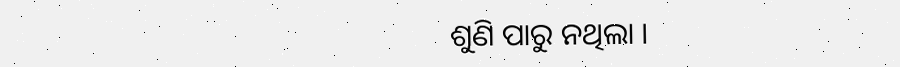ଶୁଣି ପାରୁ ନଥିଲା ।